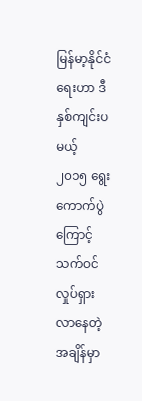မြန်မာ့နိုင်ငံရေးဟာ ဒီနှစ်ကျင်းပမယ့် ၂၀၁၅ ရွေးကောက်ပွဲကြောင့် သက်ဝင်လှုပ်ရှားလာနေတဲ့ အချိန်မှာ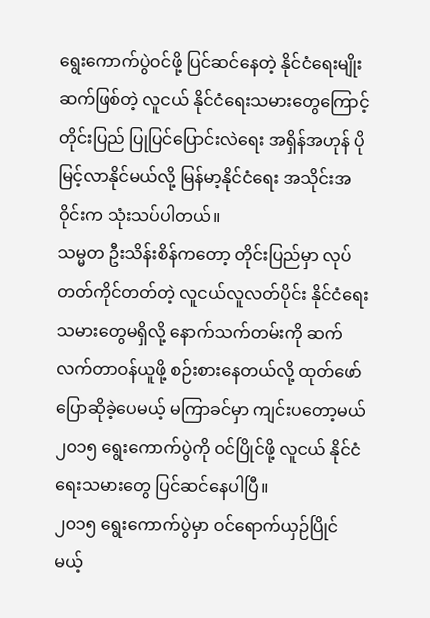ရွေးကောက်ပွဲဝင်ဖို့ ပြင်ဆင်နေတဲ့ နိုင်ငံရေးမျိုးဆက်ဖြစ်တဲ့ လူငယ် နိုင်ငံရေးသမားတွေကြောင့် တိုင်းပြည် ပြုပြင်ပြောင်းလဲရေး အရှိန်အဟုန် ပိုမြင့်လာနိုင်မယ်လို့ မြန်မာ့နိုင်ငံရေး အသိုင်းအဝိုင်းက သုံးသပ်ပါတယ်။
သမ္မတ ဦးသိန်းစိန်ကတော့ တိုင်းပြည်မှာ လုပ်တတ်ကိုင်တတ်တဲ့ လူငယ်လူလတ်ပိုင်း နိုင်ငံရေး သမားတွေမရှိလို့ နောက်သက်တမ်းကို ဆက်လက်တာဝန်ယူဖို့ စဉ်းစားနေတယ်လို့ ထုတ်ဖော် ပြောဆိုခဲ့ပေမယ့် မကြာခင်မှာ ကျင်းပတော့မယ် ၂၀၁၅ ရွေးကောက်ပွဲကို ဝင်ပြိုင်ဖို့ လူငယ် နိုင်ငံရေးသမားတွေ ပြင်ဆင်နေပါပြီ။
၂၀၁၅ ရွေးကောက်ပွဲမှာ ဝင်ရောက်ယှဉ်ပြိုင်မယ့်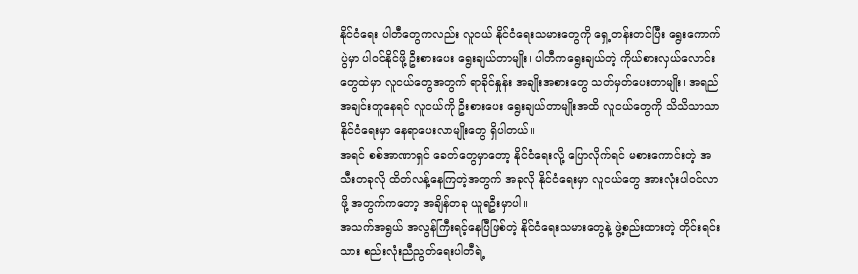နိုင်ငံရေး ပါတီတွေကလည်း လူငယ် နိုင်ငံရေးသမားတွေကို ရှေ့တန်းတင်ပြီး ရွေးကောက်ပွဲမှာ ပါဝင်နိုင်ဖို့ ဦးစားပေး ရွေးချယ်တာမျိုး၊ ပါတီကရွေးချယ်တဲ့ ကိုယ်စားလှယ်လောင်းတွေထဲမှာ လူငယ်တွေအတွက် ရာခိုင်နှုန်း အချိုးအစားတွေ သတ်မှတ်ပေးတာမျိုး၊ အရည်အချင်းတူနေရင် လူငယ်ကို ဦးစားပေး ရွေးချယ်တာမျိုးအထိ လူငယ်တွေကို သိသိသာသာ နိုင်ငံရေးမှာ နေရာပေးလာမျိုးတွေ ရှိပါတယ်။
အရင် စစ်အာဏာရှင် ခေတ်တွေမှာတော့ နိုင်ငံရေးလို့ ပြောလိုက်ရင် မစားကောင်းတဲ့ အသီးတခုလို ထိတ်လန့်နေကြတဲ့အတွက် အခုလို နိုင်ငံရေးမှာ လူငယ်တွေ အားလုံးပါဝင်လာဖို့ အတွက်ကတော့ အချိန်တခု ယူရဦးမှာပါ။
အသက်အရွယ် အလွန်ကြီးရင့်နေပြီဖြစ်တဲ့ နိုင်ငံရေးသမားတွေနဲ့ ဖွဲ့စည်းထားတဲ့ တိုင်းရင်းသား စည်းလုံးညီညွတ်ရေးပါတီရဲ့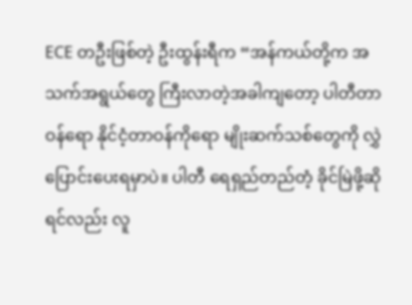ECE တဦးဖြစ်တဲ့ ဦးထွန်းရီက “အန်ကယ်တို့က အသက်အရွယ်တွေ ကြီးလာတဲ့အခါကျတော့ ပါတီတာဝန်ရော နိုင်ငံ့တာဝန်ကိုရော မျိုးဆက်သစ်တွေကို လွှဲပြောင်းပေးရမှာပဲ။ ပါတီ ရေရှည်တည်တံ့ ခိုင်မြဲဖို့ဆိုရင်လည်း လူ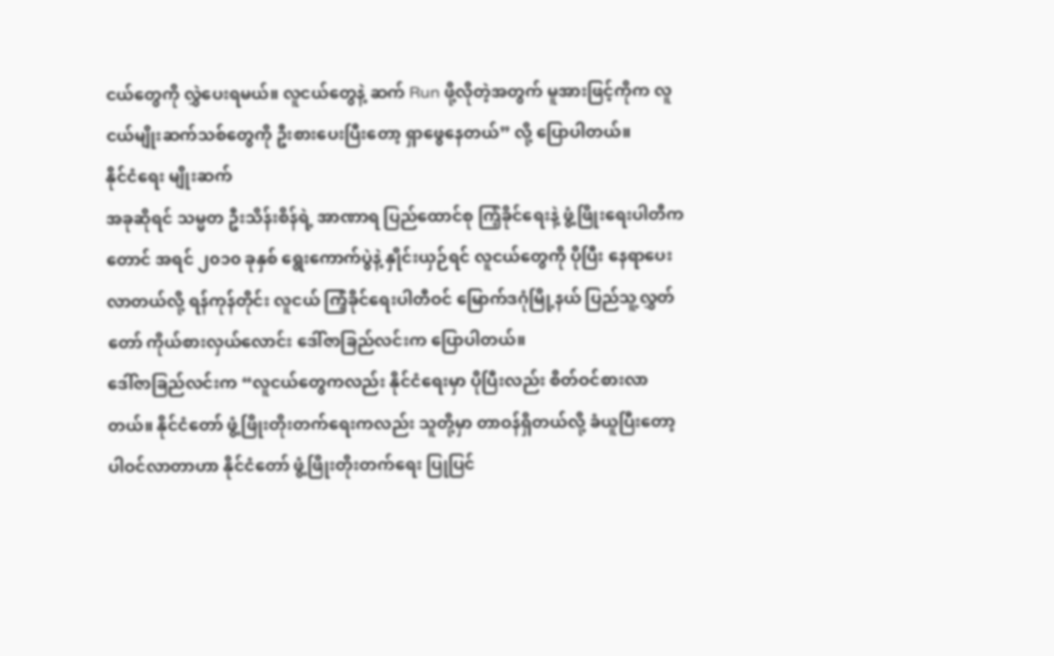ငယ်တွေကို လွှဲပေးရမယ်။ လူငယ်တွေနဲ့ ဆက် Run ဖို့လိုတဲ့အတွက် မူအားဖြင့်ကိုက လူငယ်မျိုးဆက်သစ်တွေကို ဦးစားပေးပြီးတော့ ရှာဖွေနေတယ်” လို့ ပြောပါတယ်။
နိုင်ငံရေး မျိုးဆက်
အခုဆိုရင် သမ္မတ ဦးသိန်းစိန်ရဲ့ အာဏာရ ပြည်ထောင်စု ကြံ့ခိုင်ရေးနဲ့ ဖွံ့ဖြိုးရေးပါတီကတောင် အရင် ၂၀၁၀ ခုနှစ် ရွေးကောက်ပွဲနဲ့ နှိုင်းယှဉ်ရင် လူငယ်တွေကို ပိုပြီး နေရာပေးလာတယ်လို့ ရန်ကုန်တိုင်း လူငယ် ကြံ့ခိုင်ရေးပါတီဝင် မြောက်ဒဂုံမြို့နယ် ပြည်သူ့လွှတ်တော် ကိုယ်စားလှယ်လောင်း ဒေါ်ဇာခြည်လင်းက ပြောပါတယ်။
ဒေါ်ဇာခြည်လင်းက “လူငယ်တွေကလည်း နိုင်ငံရေးမှာ ပိုပြီးလည်း စိတ်ဝင်စားလာတယ်။ နိုင်ငံတော် ဖွံ့ဖြိုးတိုးတက်ရေးကလည်း သူတို့မှာ တာဝန်ရှိတယ်လို့ ခံယူပြီးတော့ ပါဝင်လာတာဟာ နိုင်ငံတော် ဖွံ့ဖြိုးတိုးတက်ရေး ပြုပြင်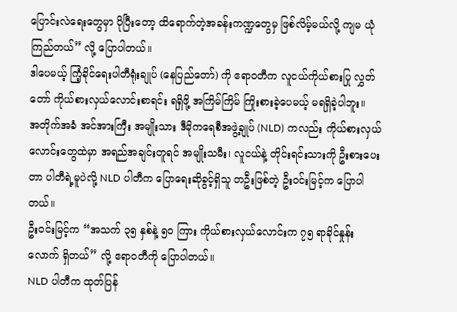ပြောင်းလဲရေးတွေမှာ ပိုပြီးတော့ ထိရောက်တဲ့အခန်းကဏ္ဍတွေမှ ဖြစ်လိမ့်မယ်လို့ ကျမ ယုံကြည်တယ်” လို့ ပြောပါတယ်။
ဒါပေမယ့် ကြံ့ခိုင်ရေးပါတီရုံးချုပ် (နေပြည်တော်) ကို ဧရာဝတီက လူငယ်ကိုယ်စားပြု လွှတ်တော် ကိုယ်စားလှယ်လောင်းစာရင်း ရရှိဖို့ အကြိမ်ကြိမ် ကြိုးစားခဲ့ပေမယ့် မရရှိခဲ့ပါဘူး။
အတိုက်အခံ အင်အားကြီး အမျိုးသား ဒီမိုကရေစီအဖွဲ့ချုပ် (NLD) ကလည်း ကိုယ်စားလှယ်လောင်းတွေထဲမှာ အရည်အချင်းတူရင် အမျိုးသမီး၊ လူငယ်နဲ့ တိုင်းရင်းသားကို ဦးစားပေးတာ ပါတီရဲ့မူပဲလို့ NLD ပါတီက ပြောရေးဆိုခွင့်ရှိသူ တဦးဖြစ်တဲ့ ဦးဝင်းမြင့်က ပြောပါတယ်။
ဦးဝင်းမြင့်က “အသက် ၃၅ နှစ်နဲ့ ၅၀ ကြား ကိုယ်စားလှယ်လောင်းက ၇၅ ရာခိုင်နှုန်းလောက် ရှိတယ်” လို့ ဧရာဝတီကို ပြောပါတယ်။
NLD ပါတီက ထုတ်ပြန်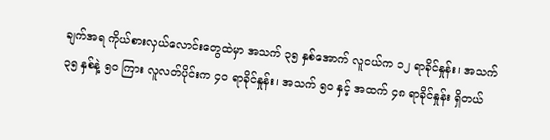ချက်အရ ကိုယ်စားလှယ်လောင်းတွေထဲမှာ အသက် ၃၅ နှစ်အောက် လူငယ်က ၁၂ ရာခိုင်နှုန်း၊ အသက် ၃၅ နှစ်နဲ့ ၅၀ ကြား လူလတ်ပိုင်းက ၄၀ ရာခိုင်နှုန်း၊ အသက် ၅၀ နှင့် အထက် ၄၈ ရာခိုင်နှုန်း ရှိတယ်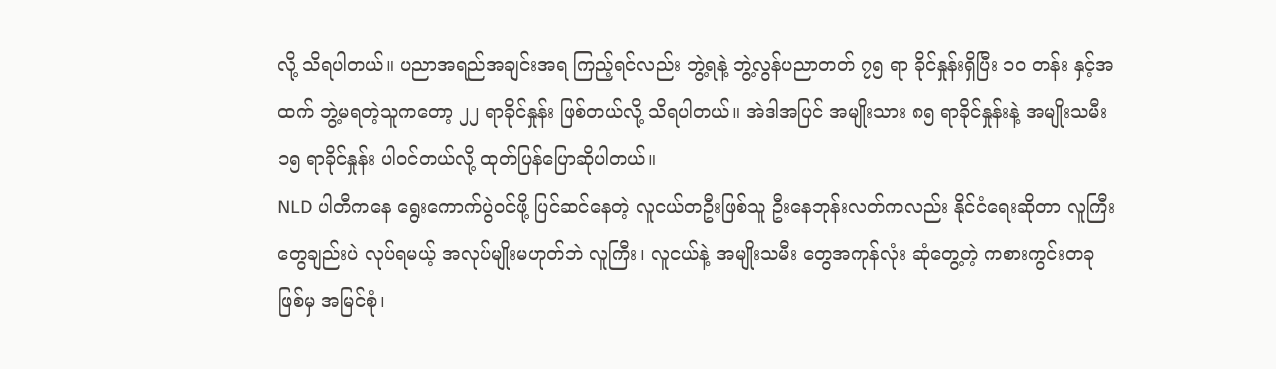လို့ သိရပါတယ်။ ပညာအရည်အချင်းအရ ကြည့်ရင်လည်း ဘွဲ့ရနဲ့ ဘွဲ့လွန်ပညာတတ် ၇၅ ရာ ခိုင်နှုန်းရှိပြီး ၁၀ တန်း နှင့်အထက် ဘွဲ့မရတဲ့သူကတော့ ၂၂ ရာခိုင်နှုန်း ဖြစ်တယ်လို့ သိရပါတယ်။ အဲဒါအပြင် အမျိုးသား ၈၅ ရာခိုင်နှုန်းနဲ့ အမျိုးသမီး ၁၅ ရာခိုင်နှုန်း ပါဝင်တယ်လို့ ထုတ်ပြန်ပြောဆိုပါတယ်။
NLD ပါတီကနေ ရွေးကောက်ပွဲဝင်ဖို့ ပြင်ဆင်နေတဲ့ လူငယ်တဦးဖြစ်သူ ဦးနေဘုန်းလတ်ကလည်း နိုင်ငံရေးဆိုတာ လူကြီးတွေချည်းပဲ လုပ်ရမယ့် အလုပ်မျိုးမဟုတ်ဘဲ လူကြီး၊ လူငယ်နဲ့ အမျိုးသမီး တွေအကုန်လုံး ဆုံတွေ့တဲ့ ကစားကွင်းတခုဖြစ်မှ အမြင်စုံ၊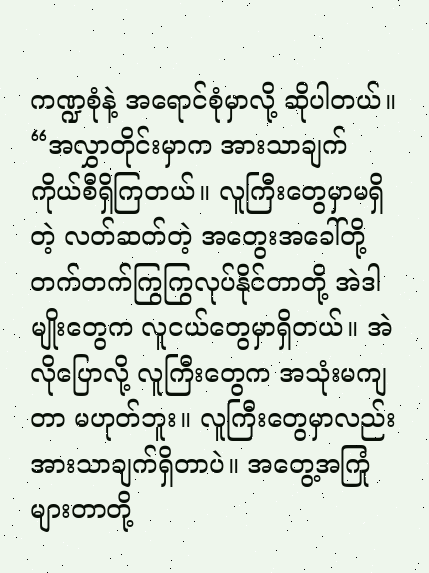ကဏ္ဍစုံနဲ့ အရောင်စုံမှာလို့ ဆိုပါတယ်။
“အလွှာတိုင်းမှာက အားသာချက် ကိုယ်စီရှိကြတယ်။ လူကြီးတွေမှာမရှိတဲ့ လတ်ဆတ်တဲ့ အတွေးအခေါ်တို့ တက်တက်ကြွကြွလုပ်နိုင်တာတို့ အဲဒါမျိုးတွေက လူငယ်တွေမှာရှိတယ်။ အဲလိုပြောလို့ လူကြီးတွေက အသုံးမကျတာ မဟုတ်ဘူး။ လူကြီးတွေမှာလည်း အားသာချက်ရှိတာပဲ။ အတွေ့အကြုံများတာတို့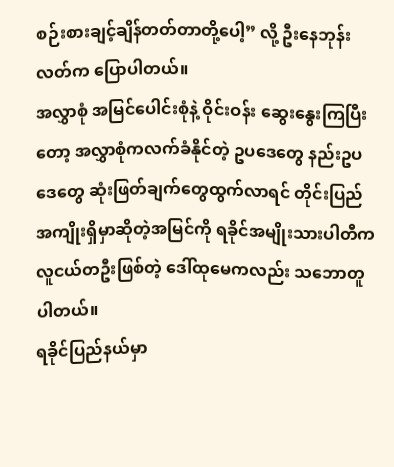စဉ်းစားချင့်ချိန်တတ်တာတို့ပေါ့” လို့ ဦးနေဘုန်းလတ်က ပြောပါတယ်။
အလွှာစုံ အမြင်ပေါင်းစုံနဲ့ ဝိုင်းဝန်း ဆွေးနွေးကြပြီးတော့ အလွှာစုံကလက်ခံနိုင်တဲ့ ဥပဒေတွေ နည်းဥပဒေတွေ ဆုံးဖြတ်ချက်တွေထွက်လာရင် တိုင်းပြည် အကျိုးရှိမှာဆိုတဲ့အမြင်ကို ရခိုင်အမျိုးသားပါတီက လူငယ်တဦးဖြစ်တဲ့ ဒေါ်ထုမေကလည်း သဘောတူပါတယ်။
ရခိုင်ပြည်နယ်မှာ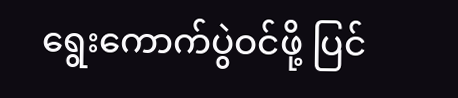ရွေးကောက်ပွဲဝင်ဖို့ ပြင်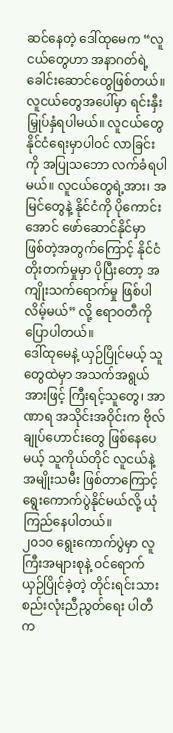ဆင်နေတဲ့ ဒေါ်ထုမေက “လူငယ်တွေဟာ အနာဂတ်ရဲ့ ခေါင်းဆောင်တွေဖြစ်တယ်။ လူငယ်တွေအပေါ်မှာ ရင်းနှီးမြှုပ်နှံရပါမယ်။ လူငယ်တွေ နိုင်ငံရေးမှာပါဝင် လာခြင်းကို အပြုသဘော လက်ခံရပါမယ်။ လူငယ်တွေရဲ့အား၊ အမြင်တွေနဲ့ နိုင်ငံကို ပိုကောင်းအောင် ဖော်ဆောင်နိုင်မှာ ဖြစ်တဲ့အတွက်ကြောင့် နိုင်ငံတိုးတက်မှုမှာ ပိုပြီးတော့ အကျိုးသက်ရောက်မှု ဖြစ်ပါလိမ့်မယ်” လို့ ဧရာဝတီကို ပြောပါတယ်။
ဒေါ်ထုမေနဲ့ ယှဉ်ပြိုင်မယ့် သူတွေထဲမှာ အသက်အရွယ်အားဖြင့် ကြီးရင့်သူတွေ၊ အာဏာရ အသိုင်းအဝိုင်းက ဗိုလ်ချုပ်ဟောင်းတွေ ဖြစ်နေပေမယ့် သူကိုယ်တိုင် လူငယ်နဲ့ အမျိုးသမီး ဖြစ်တာကြောင့် ရွေးကောက်ပွဲနိုင်မယ်လို့ ယုံကြည်နေပါတယ်။
၂၀၁၀ ရွေးကောက်ပွဲမှာ လူကြီးအများစုနဲ့ ဝင်ရောက်ယှဉ်ပြိုင်ခဲ့တဲ့ တိုင်းရင်းသား စည်းလုံးညီညွတ်ရေး ပါတီက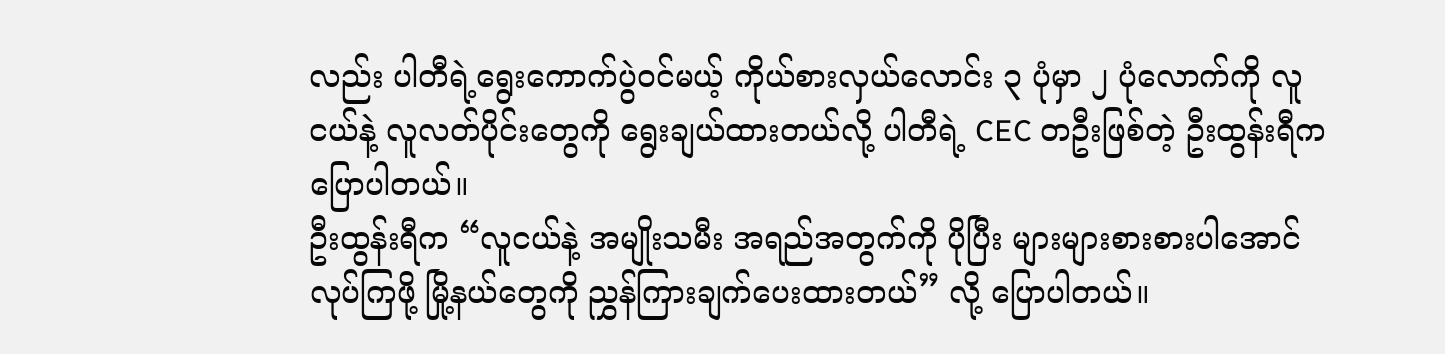လည်း ပါတီရဲ့ရွေးကောက်ပွဲဝင်မယ့် ကိုယ်စားလှယ်လောင်း ၃ ပုံမှာ ၂ ပုံလောက်ကို လူငယ်နဲ့ လူလတ်ပိုင်းတွေကို ရွေးချယ်ထားတယ်လို့ ပါတီရဲ့ CEC တဦးဖြစ်တဲ့ ဦးထွန်းရီက ပြောပါတယ်။
ဦးထွန်းရီက “လူငယ်နဲ့ အမျိုးသမီး အရည်အတွက်ကို ပိုပြီး များများစားစားပါအောင် လုပ်ကြဖို့ မြို့နယ်တွေကို ညွှန်ကြားချက်ပေးထားတယ်” လို့ ပြောပါတယ်။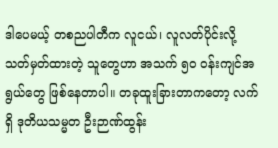ဒါပေမယ့် တစညပါတီက လူငယ်၊ လူလတ်ပိုင်းလို့ သတ်မှတ်ထားတဲ့ သူတွေဟာ အသက် ၅၀ ဝန်းကျင်အရွယ်တွေ ဖြစ်နေတာပါ။ တခုထူးခြားတာကတော့ လက်ရှိ ဒုတိယသမ္မတ ဦးဉာဏ်ထွန်း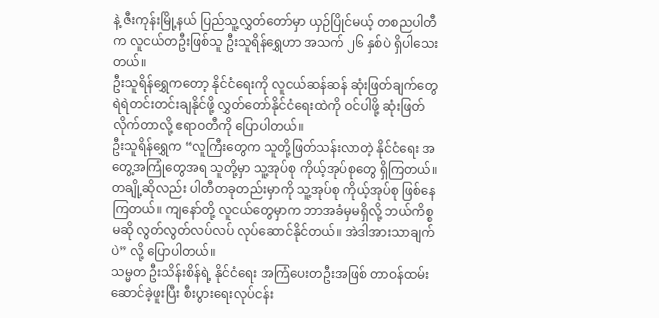နဲ့ ဇီးကုန်းမြို့နယ် ပြည်သူ့လွှတ်တော်မှာ ယှဉ်ပြိုင်မယ့် တစညပါတီက လူငယ်တဦးဖြစ်သူ ဦးသူရိန်ရွှေဟာ အသက် ၂၆ နှစ်ပဲ ရှိပါသေးတယ်။
ဦးသူရိန်ရွှေကတော့ နိုင်ငံရေးကို လူငယ်ဆန်ဆန် ဆုံးဖြတ်ချက်တွေ ရဲရဲတင်းတင်းချနိုင်ဖို့ လွှတ်တော်နိုင်ငံရေးထဲကို ဝင်ပါဖို့ ဆုံးဖြတ်လိုက်တာလို့ ဧရာဝတီကို ပြောပါတယ်။
ဦးသူရိန်ရွှေက “လူကြီးတွေက သူတို့ဖြတ်သန်းလာတဲ့ နိုင်ငံရေး အတွေ့အကြုံတွေအရ သူတို့မှာ သူ့အုပ်စု ကိုယ့်အုပ်စုတွေ ရှိကြတယ်။ တချို့ဆိုလည်း ပါတီတခုတည်းမှာကို သူ့အုပ်စု ကိုယ့်အုပ်စု ဖြစ်နေကြတယ်။ ကျနော်တို့ လူငယ်တွေမှာက ဘာအခံမှမရှိလို့ ဘယ်ကိစ္စမဆို လွတ်လွတ်လပ်လပ် လုပ်ဆောင်နိုင်တယ်။ အဲဒါအားသာချက်ပဲ” လို့ ပြောပါတယ်။
သမ္မတ ဦးသိန်းစိန်ရဲ့ နိုင်ငံရေး အကြံပေးတဦးအဖြစ် တာဝန်ထမ်းဆောင်ခဲ့ဖူးပြီး စီးပွားရေးလုပ်ငန်း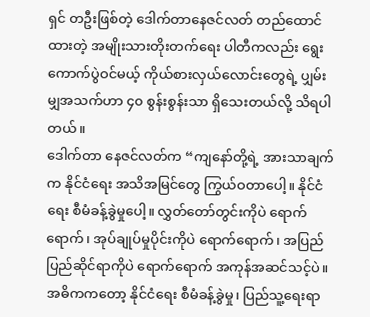ရှင် တဦးဖြစ်တဲ့ ဒေါက်တာနေဇင်လတ် တည်ထောင်ထားတဲ့ အမျိုးသားတိုးတက်ရေး ပါတီကလည်း ရွေးကောက်ပွဲဝင်မယ့် ကိုယ်စားလှယ်လောင်းတွေရဲ့ ပျှမ်းမျှအသက်ဟာ ၄၀ စွန်းစွန်းသာ ရှိသေးတယ်လို့ သိရပါတယ်။
ဒေါက်တာ နေဇင်လတ်က “ကျနော်တို့ရဲ့ အားသာချက်က နိုင်ငံရေး အသိအမြင်တွေ ကြွယ်ဝတာပေါ့။ နိုင်ငံရေး စီမံခန့်ခွဲမှုပေါ့။ လွှတ်တော်တွင်းကိုပဲ ရောက်ရောက်၊ အုပ်ချုပ်မှုပိုင်းကိုပဲ ရောက်ရောက်၊ အပြည်ပြည်ဆိုင်ရာကိုပဲ ရောက်ရောက် အကုန်အဆင်သင့်ပဲ။ အဓိကကတော့ နိုင်ငံရေး စီမံခန့်ခွဲမှု၊ ပြည်သူ့ရေးရာ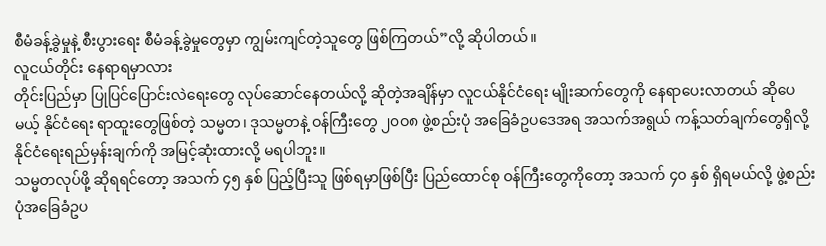စီမံခန့်ခွဲမှုနဲ့ စီးပွားရေး စီမံခန့်ခွဲမှုတွေမှာ ကျွမ်းကျင်တဲ့သူတွေ ဖြစ်ကြတယ်”လို့ ဆိုပါတယ်။
လူငယ်တိုင်း နေရာရမှာလား
တိုင်းပြည်မှာ ပြုပြင်ပြောင်းလဲရေးတွေ လုပ်ဆောင်နေတယ်လို့ ဆိုတဲ့အချိန်မှာ လူငယ်နိုင်ငံရေး မျိုးဆက်တွေကို နေရာပေးလာတယ် ဆိုပေမယ့် နိုင်ငံရေး ရာထူးတွေဖြစ်တဲ့ သမ္မတ၊ ဒုသမ္မတနဲ့ ဝန်ကြီးတွေ ၂၀ဝ၈ ဖွဲ့စည်းပုံ အခြေခံဥပဒေအရ အသက်အရွယ် ကန့်သတ်ချက်တွေရှိလို့ နိုင်ငံရေးရည်မှန်းချက်ကို အမြင့်ဆုံးထားလို့ မရပါဘူး။
သမ္မတလုပ်ဖို့ ဆိုရရင်တော့ အသက် ၄၅ နှစ် ပြည့်ပြီးသူ ဖြစ်ရမှာဖြစ်ပြီး ပြည်ထောင်စု ဝန်ကြီးတွေကိုတော့ အသက် ၄၀ နှစ် ရှိရမယ်လို့ ဖွဲ့စည်းပုံအခြေခံဥပ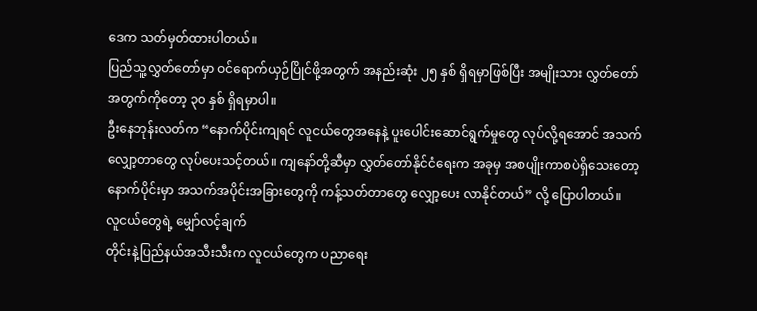ဒေက သတ်မှတ်ထားပါတယ်။
ပြည်သူ့လွှတ်တော်မှာ ဝင်ရောက်ယှဉ်ပြိုင်ဖို့အတွက် အနည်းဆုံး ၂၅ နှစ် ရှိရမှာဖြစ်ပြီး အမျိုးသား လွှတ်တော်အတွက်ကိုတော့ ၃၀ နှစ် ရှိရမှာပါ။
ဦးနေဘုန်းလတ်က “နောက်ပိုင်းကျရင် လူငယ်တွေအနေနဲ့ ပူးပေါင်းဆောင်ရွက်မှုတွေ လုပ်လို့ရအောင် အသက်လျှော့တာတွေ လုပ်ပေးသင့်တယ်။ ကျနော်တို့ဆီမှာ လွှတ်တော်နိုင်ငံရေးက အခုမှ အစပျိုးကာစပဲရှိသေးတော့ နောက်ပိုင်းမှာ အသက်အပိုင်းအခြားတွေကို ကန့်သတ်တာတွေ လျှော့ပေး လာနိုင်တယ်” လို့ ပြောပါတယ်။
လူငယ်တွေရဲ့ မျှော်လင့်ချက်
တိုင်းနဲ့ပြည်နယ်အသီးသီးက လူငယ်တွေက ပညာရေး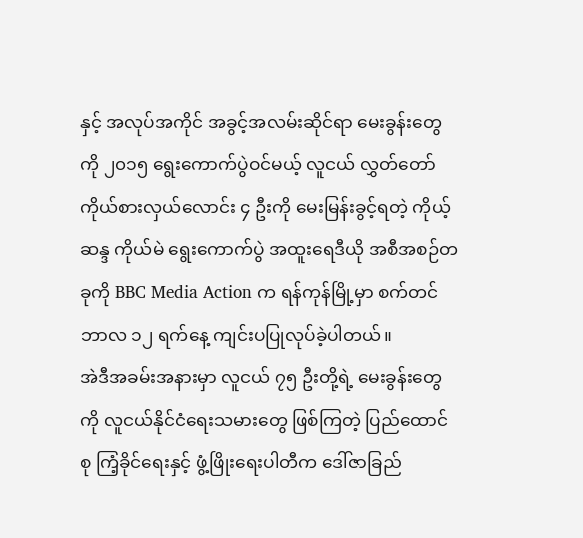နှင့် အလုပ်အကိုင် အခွင့်အလမ်းဆိုင်ရာ မေးခွန်းတွေကို ၂၀၁၅ ရွေးကောက်ပွဲဝင်မယ့် လူငယ် လွှတ်တော်ကိုယ်စားလှယ်လောင်း ၄ ဦးကို မေးမြန်းခွင့်ရတဲ့ ကိုယ့်ဆန္ဒ ကိုယ်မဲ ရွေးကောက်ပွဲ အထူးရေဒီယို အစီအစဉ်တခုကို BBC Media Action က ရန်ကုန်မြို့မှာ စက်တင်ဘာလ ၁၂ ရက်နေ့ ကျင်းပပြုလုပ်ခဲ့ပါတယ်။
အဲဒီအခမ်းအနားမှာ လူငယ် ၇၅ ဦးတို့ရဲ့ မေးခွန်းတွေကို လူငယ်နိုင်ငံရေးသမားတွေ ဖြစ်ကြတဲ့ ပြည်ထောင်စု ကြံ့ခိုင်ရေးနှင့် ဖွံ့ဖြိုးရေးပါတီက ဒေါ်ဇာခြည်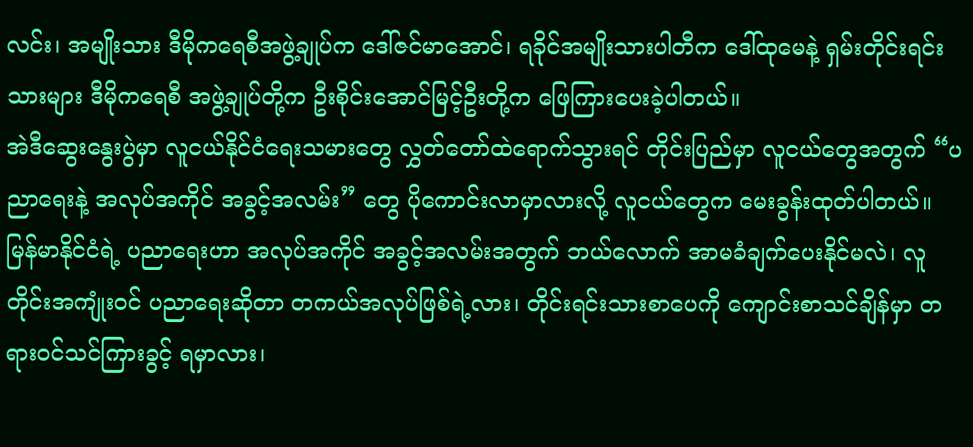လင်း၊ အမျိုးသား ဒီမိုကရေစီအဖွဲ့ချုပ်က ဒေါ်ဇင်မာအောင်၊ ရခိုင်အမျိုးသားပါတီက ဒေါ်ထုမေနဲ့ ရှမ်းတိုင်းရင်းသားများ ဒီမိုကရေစီ အဖွဲ့ချုပ်တို့က ဦးစိုင်းအောင်မြင့်ဦးတို့က ဖြေကြားပေးခဲ့ပါတယ်။
အဲဒီဆွေးနွေးပွဲမှာ လူငယ်နိုင်ငံရေးသမားတွေ လွှတ်တော်ထဲရောက်သွားရင် တိုင်းပြည်မှာ လူငယ်တွေအတွက် “ပညာရေးနဲ့ အလုပ်အကိုင် အခွင့်အလမ်း” တွေ ပိုကောင်းလာမှာလားလို့ လူငယ်တွေက မေးခွန်းထုတ်ပါတယ်။
မြန်မာနိုင်ငံရဲ့ ပညာရေးဟာ အလုပ်အကိုင် အခွင့်အလမ်းအတွက် ဘယ်လောက် အာမခံချက်ပေးနိုင်မလဲ၊ လူတိုင်းအကျုံးဝင် ပညာရေးဆိုတာ တကယ်အလုပ်ဖြစ်ရဲ့လား၊ တိုင်းရင်းသားစာပေကို ကျောင်းစာသင်ချိန်မှာ တရားဝင်သင်ကြားခွင့် ရမှာလား၊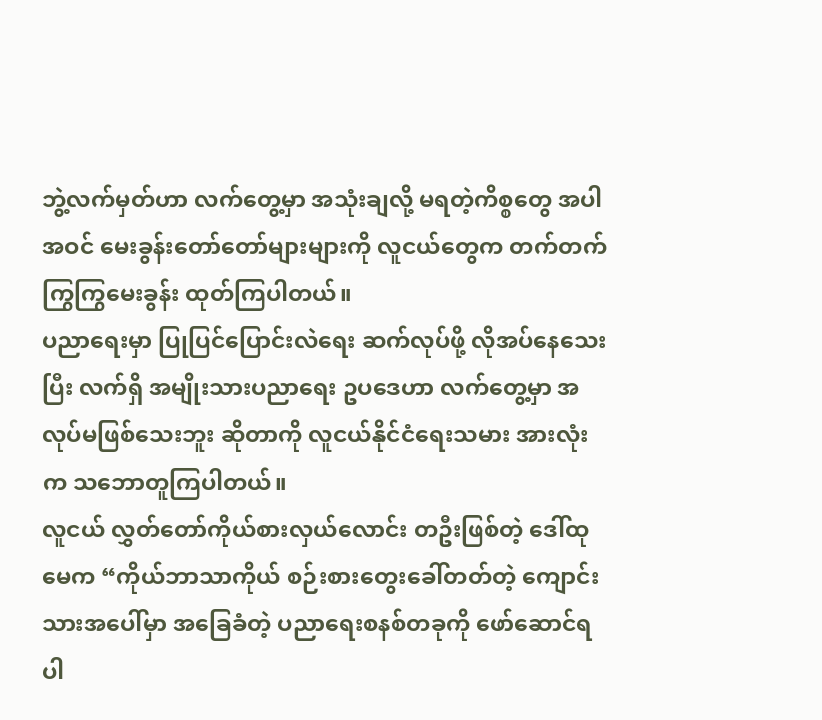ဘွဲ့လက်မှတ်ဟာ လက်တွေ့မှာ အသုံးချလို့ မရတဲ့ကိစ္စတွေ အပါအဝင် မေးခွန်းတော်တော်များများကို လူငယ်တွေက တက်တက်ကြွကြွမေးခွန်း ထုတ်ကြပါတယ်။
ပညာရေးမှာ ပြုပြင်ပြောင်းလဲရေး ဆက်လုပ်ဖို့ လိုအပ်နေသေးပြီး လက်ရှိ အမျိုးသားပညာရေး ဥပဒေဟာ လက်တွေ့မှာ အလုပ်မဖြစ်သေးဘူး ဆိုတာကို လူငယ်နိုင်ငံရေးသမား အားလုံးက သဘောတူကြပါတယ်။
လူငယ် လွှတ်တော်ကိုယ်စားလှယ်လောင်း တဦးဖြစ်တဲ့ ဒေါ်ထုမေက “ကိုယ်ဘာသာကိုယ် စဉ်းစားတွေးခေါ်တတ်တဲ့ ကျောင်းသားအပေါ်မှာ အခြေခံတဲ့ ပညာရေးစနစ်တခုကို ဖော်ဆောင်ရပါ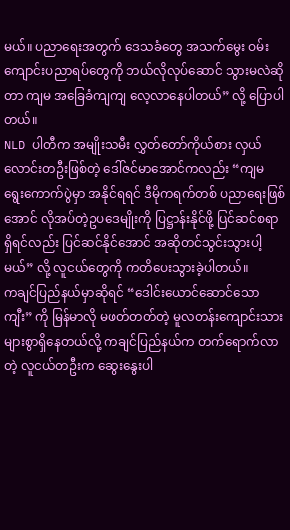မယ်။ ပညာရေးအတွက် ဒေသခံတွေ အသက်မွေး ဝမ်းကျောင်းပညာရပ်တွေကို ဘယ်လိုလုပ်ဆောင် သွားမလဲဆိုတာ ကျမ အခြေခံကျကျ လေ့လာနေပါတယ်” လို့ ပြောပါတယ်။
NLD ပါတီက အမျိုးသမီး လွှတ်တော်ကိုယ်စား လှယ်လောင်းတဦးဖြစ်တဲ့ ဒေါ်ဇင်မာအောင်ကလည်း “ကျမ ရွေးကောက်ပွဲမှာ အနိုင်ရရင် ဒီမိုကရက်တစ် ပညာရေးဖြစ်အောင် လိုအပ်တဲ့ဥပဒေမျိုးကို ပြဋ္ဌာန်းနိုင်ဖို့ ပြင်ဆင်စရာရှိရင်လည်း ပြင်ဆင်နိုင်အောင် အဆိုတင်သွင်းသွားပါ့မယ်” လို့ လူငယ်တွေကို ကတိပေးသွားခဲ့ပါတယ်။
ကချင်ပြည်နယ်မှာဆိုရင် “ဒေါင်းယောင်ဆောင်သောကျီး” ကို မြန်မာလို မဖတ်တတ်တဲ့ မူလတန်းကျောင်းသား များစွာရှိနေတယ်လို့ ကချင်ပြည်နယ်က တက်ရောက်လာတဲ့ လူငယ်တဦးက ဆွေးနွေးပါ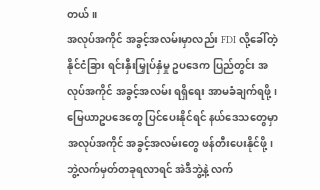တယ်။
အလုပ်အကိုင် အခွင့်အလမ်းမှာလည်း FDI လို့ခေါ်တဲ့ နိုင်ငံခြား ရင်းနှီးမြှုပ်နှံမှု ဥပဒေက ပြည်တွင်း အလုပ်အကိုင် အခွင့်အလမ်း ရရှိရေး အာမခံချက်ရဖို့၊ မြေယာဥပဒေတွေ ပြင်ပေးနိုင်ရင် နယ်ဒေသတွေမှာ အလုပ်အကိုင် အခွင့်အလမ်းတွေ ဖန်တီးပေးနိုင်ဖို့၊ ဘွဲ့လက်မှတ်တခုရလာရင် အဲဒီဘွဲ့နဲ့ လက်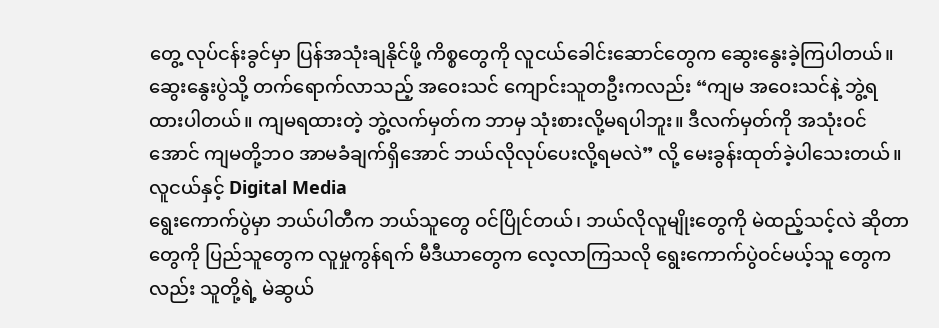တွေ့ လုပ်ငန်းခွင်မှာ ပြန်အသုံးချနိုင်ဖို့ ကိစ္စတွေကို လူငယ်ခေါင်းဆောင်တွေက ဆွေးနွေးခဲ့ကြပါတယ်။
ဆွေးနွေးပွဲသို့ တက်ရောက်လာသည့် အဝေးသင် ကျောင်းသူတဦးကလည်း “ကျမ အဝေးသင်နဲ့ ဘွဲ့ရထားပါတယ်။ ကျမရထားတဲ့ ဘွဲ့လက်မှတ်က ဘာမှ သုံးစားလို့မရပါဘူး။ ဒီလက်မှတ်ကို အသုံးဝင်အောင် ကျမတို့ဘဝ အာမခံချက်ရှိအောင် ဘယ်လိုလုပ်ပေးလို့ရမလဲ” လို့ မေးခွန်းထုတ်ခဲ့ပါသေးတယ်။
လူငယ်နှင့် Digital Media
ရွေးကောက်ပွဲမှာ ဘယ်ပါတီက ဘယ်သူတွေ ဝင်ပြိုင်တယ်၊ ဘယ်လိုလူမျိုးတွေကို မဲထည့်သင့်လဲ ဆိုတာတွေကို ပြည်သူတွေက လူမှုကွန်ရက် မီဒီယာတွေက လေ့လာကြသလို ရွေးကောက်ပွဲဝင်မယ့်သူ တွေကလည်း သူတို့ရဲ့ မဲဆွယ်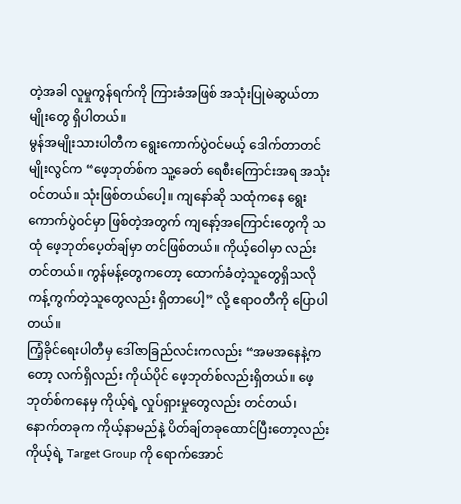တဲ့အခါ လူမှုကွန်ရက်ကို ကြားခံအဖြစ် အသုံးပြုမဲဆွယ်တာမျိုးတွေ ရှိပါတယ်။
မွန်အမျိုးသားပါတီက ရွေးကောက်ပွဲဝင်မယ့် ဒေါက်တာတင်မျိုးလွင်က “ဖေ့ဘုတ်စ်က သူ့ခေတ် ရေစီးကြောင်းအရ အသုံးဝင်တယ်။ သုံးဖြစ်တယ်ပေါ့။ ကျနော်ဆို သထုံကနေ ရွေးကောက်ပွဲဝင်မှာ ဖြစ်တဲ့အတွက် ကျနော့်အကြောင်းတွေကို သထုံ ဖေ့ဘုတ်ပေ့တ်ချ်မှာ တင်ဖြစ်တယ်။ ကိုယ့်ဝေါမှာ လည်းတင်တယ်။ ကွန်မန့်တွေကတော့ ထောက်ခံတဲ့သူတွေရှိသလို ကန့်ကွက်တဲ့သူတွေလည်း ရှိတာပေါ့” လို့ ဧရာဝတီကို ပြောပါတယ်။
ကြံ့ခိုင်ရေးပါတီမှ ဒေါ်ဇာခြည်လင်းကလည်း “အမအနေနဲ့ကတော့ လက်ရှိလည်း ကိုယ်ပိုင် ဖေ့ဘုတ်စ်လည်းရှိတယ်။ ဖေ့ဘုတ်စ်ကနေမှ ကိုယ့်ရဲ့ လှုပ်ရှားမှုတွေလည်း တင်တယ်၊ နောက်တခုက ကိုယ့်နာမည်နဲ့ ပိတ်ချ်တခုထောင်ပြီးတော့လည်း ကိုယ့်ရဲ့ Target Group ကို ရောက်အောင်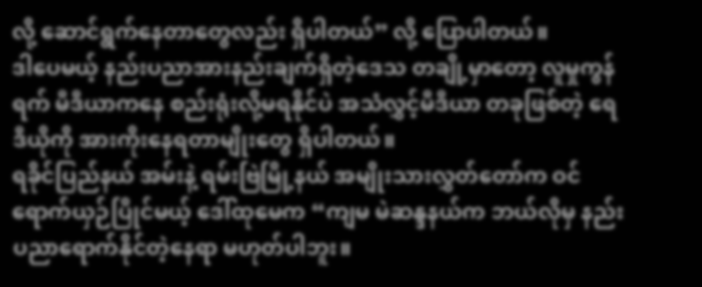လို့ ဆောင်ရွက်နေတာတွေလည်း ရှိပါတယ်” လို့ ပြောပါတယ်။
ဒါပေမယ့် နည်းပညာအားနည်းချက်ရှိတဲ့ဒေသ တချို့မှာတော့ လူမှုကွန်ရက် မီဒီယာကနေ စည်းရုံးလို့မရနိုင်ပဲ အသံလွှင့်မီဒီယာ တခုဖြစ်တဲ့ ရေဒီယိုကို အားကိုးနေရတာမျိုးတွေ ရှိပါတယ်။
ရခိုင်ပြည်နယ် အမ်းနဲ့ ရမ်းဗြဲမြို့နယ် အမျိုးသားလွှတ်တော်က ဝင်ရောက်ယှဉ်ပြိုင်မယ့် ဒေါ်ထုမေက “ကျမ မဲဆန္ဒနယ်က ဘယ်လိုမှ နည်းပညာရောက်နိုင်တဲ့နေရာ မဟုတ်ပါဘူး။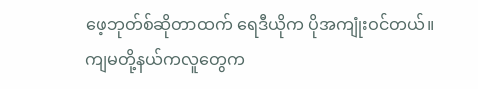ဖေ့ဘုတ်စ်ဆိုတာထက် ရေဒီယိုက ပိုအကျုံးဝင်တယ်။ ကျမတို့နယ်ကလူတွေက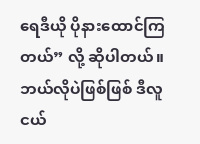ရေဒီယို ပိုနားထောင်ကြတယ်” လို့ ဆိုပါတယ်။
ဘယ်လိုပဲဖြစ်ဖြစ် ဒီလူငယ်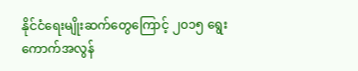နိုင်ငံရေးမျိုးဆက်တွေကြောင့် ၂၀၁၅ ရွေးကောက်အလွန်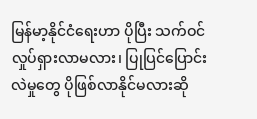မြန်မာ့နိုင်ငံရေးဟာ ပိုပြီး သက်ဝင်လှုပ်ရှားလာမလား၊ ပြုပြင်ပြောင်းလဲမှုတွေ ပိုဖြစ်လာနိုင်မလားဆို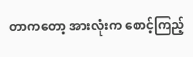တာကတော့ အားလုံးက စောင့်ကြည့်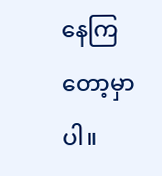နေကြတော့မှာပါ။